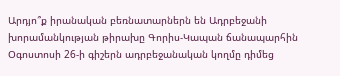Արդյո՞ք իրանական բեռնատարներն են Ադրբեջանի խորամանկության թիրախը Գորիս-Կապան ճանապարհին
Օգոստոսի 26-ի գիշերն ադրբեջանական կողմը դիմեց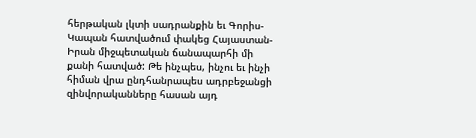հերթական լկտի սադրանքին եւ Գորիս-Կապան հատվածում փակեց Հայաստան-Իրան միջպետական ճանապարհի մի քանի հատված: Թե ինչպես, ինչու եւ ինչի հիման վրա ընդհանրապես ադրբեջանցի զինվորականները հասան այդ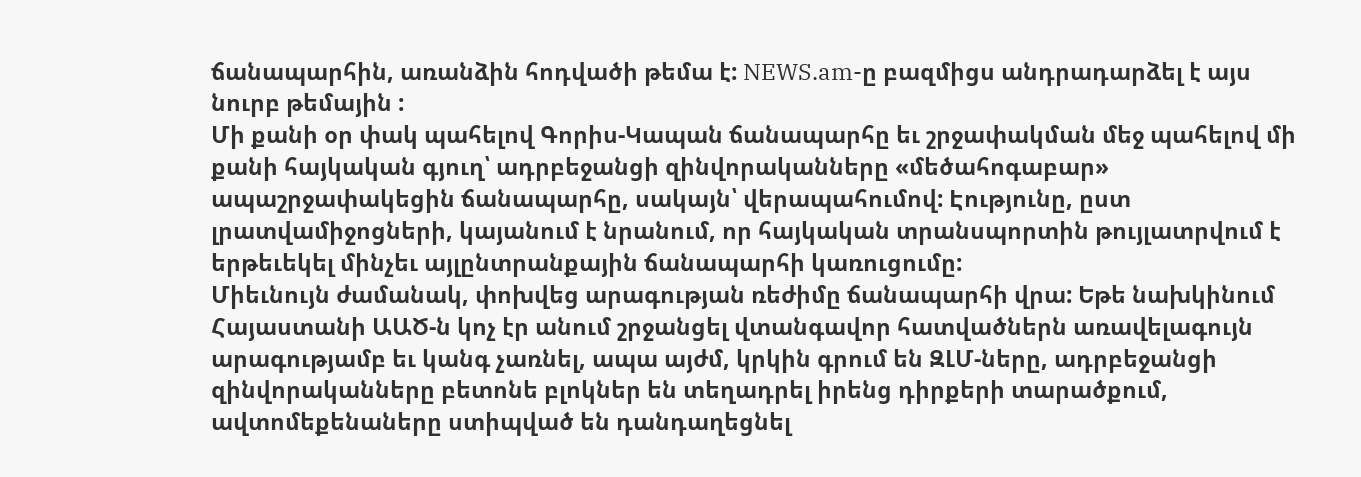ճանապարհին, առանձին հոդվածի թեմա է: NEWS.am-ը բազմիցս անդրադարձել է այս նուրբ թեմային :
Մի քանի օր փակ պահելով Գորիս-Կապան ճանապարհը եւ շրջափակման մեջ պահելով մի քանի հայկական գյուղ՝ ադրբեջանցի զինվորականները «մեծահոգաբար» ապաշրջափակեցին ճանապարհը, սակայն՝ վերապահումով: Էությունը, ըստ լրատվամիջոցների, կայանում է նրանում, որ հայկական տրանսպորտին թույլատրվում է երթեւեկել մինչեւ այլընտրանքային ճանապարհի կառուցումը:
Միեւնույն ժամանակ, փոխվեց արագության ռեժիմը ճանապարհի վրա: Եթե նախկինում Հայաստանի ԱԱԾ-ն կոչ էր անում շրջանցել վտանգավոր հատվածներն առավելագույն արագությամբ եւ կանգ չառնել, ապա այժմ, կրկին գրում են ԶԼՄ-ները, ադրբեջանցի զինվորականները բետոնե բլոկներ են տեղադրել իրենց դիրքերի տարածքում, ավտոմեքենաները ստիպված են դանդաղեցնել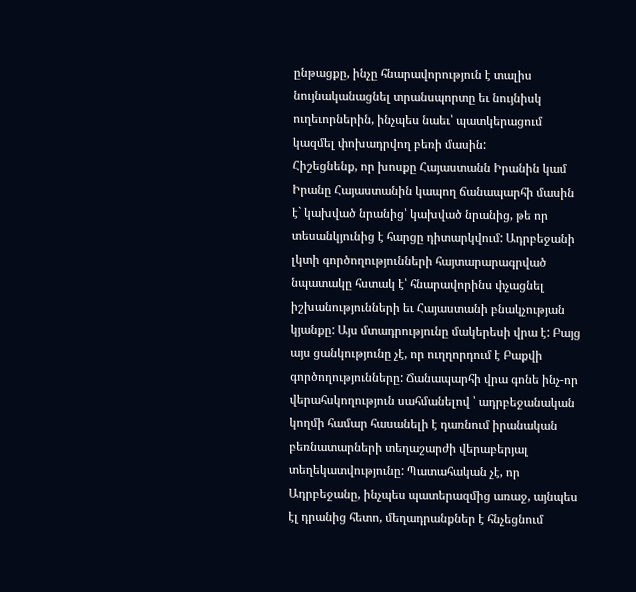ընթացքը, ինչը հնարավորություն է տալիս նույնականացնել տրանսպորտը եւ նույնիսկ ուղեւորներին, ինչպես նաեւ՝ պատկերացում կազմել փոխադրվող բեռի մասին:
Հիշեցնենք, որ խոսքը Հայաստանն Իրանին կամ Իրանը Հայաստանին կապող ճանապարհի մասին է` կախված նրանից՝ կախված նրանից, թե որ տեսանկյունից է հարցը դիտարկվում: Ադրբեջանի լկտի գործողությունների հայտարարագրված նպատակը հստակ է՝ հնարավորինս փչացնել իշխանությունների եւ Հայաստանի բնակչության կյանքը: Այս մտադրությունը մակերեսի վրա է: Բայց այս ցանկությունը չէ, որ ուղղորդում է Բաքվի գործողությունները: Ճանապարհի վրա գոնե ինչ-որ վերահսկողություն սահմանելով ՝ ադրբեջանական կողմի համար հասանելի է դառնում իրանական բեռնատարների տեղաշարժի վերաբերյալ տեղեկատվությունը: Պատահական չէ, որ Ադրբեջանը, ինչպես պատերազմից առաջ, այնպես էլ դրանից հետո, մեղադրանքներ է հնչեցնում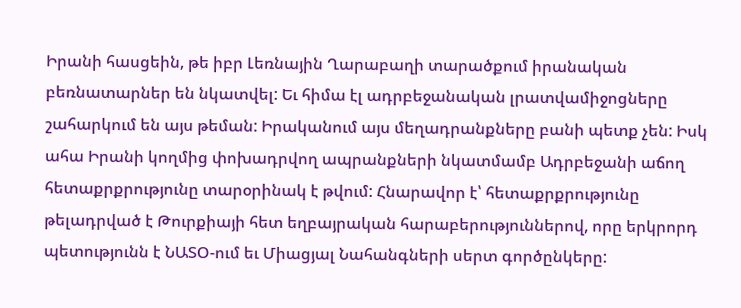Իրանի հասցեին, թե իբր Լեռնային Ղարաբաղի տարածքում իրանական բեռնատարներ են նկատվել: Եւ հիմա էլ ադրբեջանական լրատվամիջոցները շահարկում են այս թեման: Իրականում այս մեղադրանքները բանի պետք չեն: Իսկ ահա Իրանի կողմից փոխադրվող ապրանքների նկատմամբ Ադրբեջանի աճող հետաքրքրությունը տարօրինակ է թվում: Հնարավոր է՝ հետաքրքրությունը թելադրված է Թուրքիայի հետ եղբայրական հարաբերություններով, որը երկրորդ պետությունն է ՆԱՏՕ-ում եւ Միացյալ Նահանգների սերտ գործընկերը: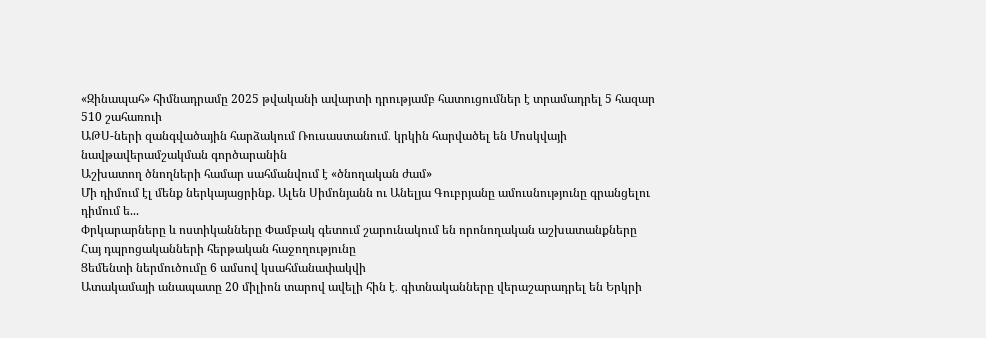«Զինապահ» հիմնադրամը 2025 թվականի ավարտի դրությամբ հատուցումներ է տրամադրել 5 հազար 510 շահառուի
ԱԹՍ-ների զանգվածային հարձակում Ռուսաստանում․ կրկին հարվածել են Մոսկվայի նավթավերամշակման գործարանին
Աշխատող ծնողների համար սահմանվում է «ծնողական ժամ»
Մի դիմում էլ մենք ներկայացրինք. Ալեն Սիմոնյանն ու Անելյա Գուբրյանը ամուսնությունը գրանցելու դիմում ե...
Փրկարարները և ոստիկանները Փամբակ գետում շարունակում են որոնողական աշխատանքները
Հայ դպրոցականների հերթական հաջողությունը
Ցեմենտի ներմուծումը 6 ամսով կսահմանափակվի
Ատակամայի անապատը 20 միլիոն տարով ավելի հին է․ գիտնականները վերաշարադրել են Երկրի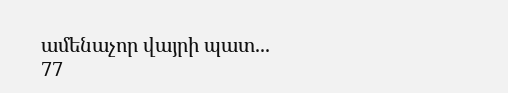ամենաչոր վայրի պատ...
77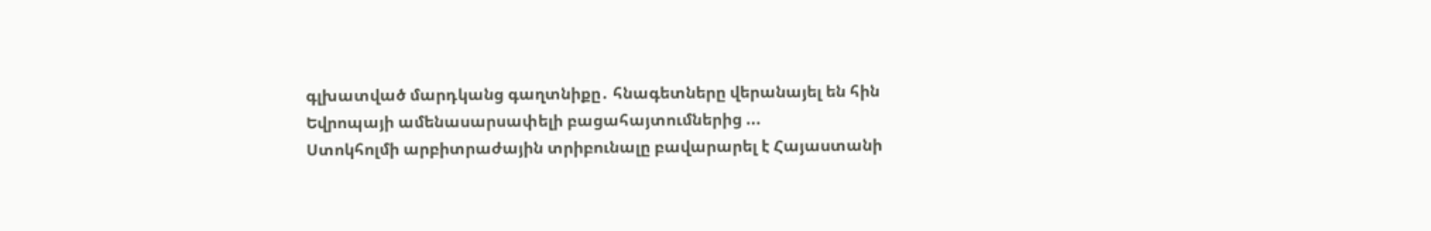գլխատված մարդկանց գաղտնիքը․ հնագետները վերանայել են հին Եվրոպայի ամենասարսափելի բացահայտումներից ...
Ստոկհոլմի արբիտրաժային տրիբունալը բավարարել է Հայաստանի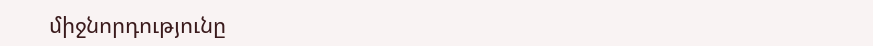միջնորդությունը